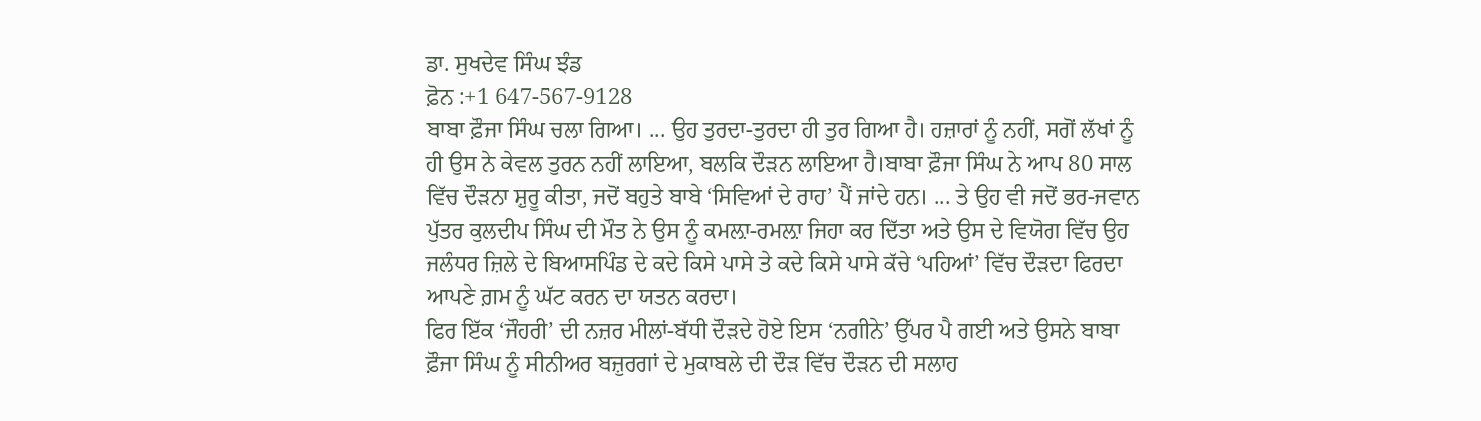ਡਾ. ਸੁਖਦੇਵ ਸਿੰਘ ਝੰਡ
ਫ਼ੋਨ :+1 647-567-9128
ਬਾਬਾ ਫ਼ੌਜਾ ਸਿੰਘ ਚਲਾ ਗਿਆ। ... ਉਹ ਤੁਰਦਾ-ਤੁਰਦਾ ਹੀ ਤੁਰ ਗਿਆ ਹੈ। ਹਜ਼ਾਰਾਂ ਨੂੰ ਨਹੀਂ, ਸਗੋਂ ਲੱਖਾਂ ਨੂੰ ਹੀ ਉਸ ਨੇ ਕੇਵਲ ਤੁਰਨ ਨਹੀਂ ਲਾਇਆ, ਬਲਕਿ ਦੌੜਨ ਲਾਇਆ ਹੈ।ਬਾਬਾ ਫ਼ੌਜਾ ਸਿੰਘ ਨੇ ਆਪ 80 ਸਾਲ ਵਿੱਚ ਦੌੜਨਾ ਸ਼ੁਰੂ ਕੀਤਾ, ਜਦੋਂ ਬਹੁਤੇ ਬਾਬੇ ‘ਸਿਵਿਆਂ ਦੇ ਰਾਹ’ ਪੈਂ ਜਾਂਦੇ ਹਨ। ... ਤੇ ਉਹ ਵੀ ਜਦੋਂ ਭਰ-ਜਵਾਨ ਪੁੱਤਰ ਕੁਲਦੀਪ ਸਿੰਘ ਦੀ ਮੌਤ ਨੇ ਉਸ ਨੂੰ ਕਮਲ਼ਾ-ਰਮਲ਼ਾ ਜਿਹਾ ਕਰ ਦਿੱਤਾ ਅਤੇ ਉਸ ਦੇ ਵਿਯੋਗ ਵਿੱਚ ਉਹ ਜਲੰਧਰ ਜ਼ਿਲੇ ਦੇ ਬਿਆਸਪਿੰਡ ਦੇ ਕਦੇ ਕਿਸੇ ਪਾਸੇ ਤੇ ਕਦੇ ਕਿਸੇ ਪਾਸੇ ਕੱਚੇ ‘ਪਹਿਆਂ’ ਵਿੱਚ ਦੌੜਦਾ ਫਿਰਦਾ ਆਪਣੇ ਗ਼ਮ ਨੂੰ ਘੱਟ ਕਰਨ ਦਾ ਯਤਨ ਕਰਦਾ।
ਫਿਰ ਇੱਕ ‘ਜੌਹਰੀ’ ਦੀ ਨਜ਼ਰ ਮੀਲਾਂ-ਬੱਧੀ ਦੌੜਦੇ ਹੋਏ ਇਸ ‘ਨਗੀਨੇ’ ਉੱਪਰ ਪੈ ਗਈ ਅਤੇ ਉਸਨੇ ਬਾਬਾ ਫ਼ੌਜਾ ਸਿੰਘ ਨੂੰ ਸੀਨੀਅਰ ਬਜ਼ੁਰਗਾਂ ਦੇ ਮੁਕਾਬਲੇ ਦੀ ਦੌੜ ਵਿੱਚ ਦੌੜਨ ਦੀ ਸਲਾਹ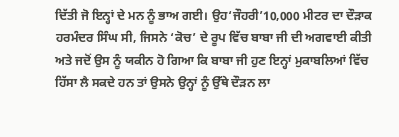ਦਿੱਤੀ ਜੋ ਇਨ੍ਹਾਂ ਦੇ ਮਨ ਨੂੰ ਭਾਅ ਗਈ। ਉਹ‘ਜੌਹਰੀ’10,000 ਮੀਟਰ ਦਾ ਦੌੜਾਕ ਹਰਮੰਦਰ ਸਿੰਘ ਸੀ, ਜਿਸਨੇ ‘ਕੋਚ’ ਦੇ ਰੂਪ ਵਿੱਚ ਬਾਬਾ ਜੀ ਦੀ ਅਗਵਾਈ ਕੀਤੀ ਅਤੇ ਜਦੋਂ ਉਸ ਨੂੰ ਯਕੀਨ ਹੋ ਗਿਆ ਕਿ ਬਾਬਾ ਜੀ ਹੁਣ ਇਨ੍ਹਾਂ ਮੁਕਾਬਲਿਆਂ ਵਿੱਚ ਹਿੱਸਾ ਲੈ ਸਕਦੇ ਹਨ ਤਾਂ ਉਸਨੇ ਉਨ੍ਹਾਂ ਨੂੰ ਉੱਥੇ ਦੌੜਨ ਲਾ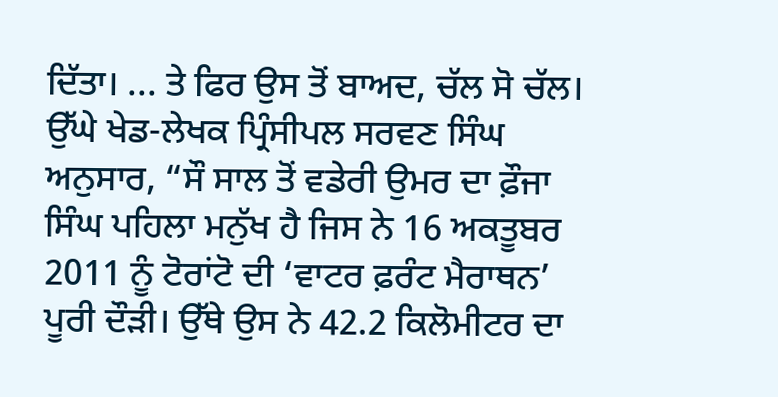ਦਿੱਤਾ। ... ਤੇ ਫਿਰ ਉਸ ਤੋਂ ਬਾਅਦ, ਚੱਲ ਸੋ ਚੱਲ।
ਉੱਘੇ ਖੇਡ-ਲੇਖਕ ਪ੍ਰਿੰਸੀਪਲ ਸਰਵਣ ਸਿੰਘ ਅਨੁਸਾਰ, “ਸੌ ਸਾਲ ਤੋਂ ਵਡੇਰੀ ਉਮਰ ਦਾ ਫ਼ੌਜਾ ਸਿੰਘ ਪਹਿਲਾ ਮਨੁੱਖ ਹੈ ਜਿਸ ਨੇ 16 ਅਕਤੂਬਰ 2011 ਨੂੰ ਟੋਰਾਂਟੋ ਦੀ ‘ਵਾਟਰ ਫ਼ਰੰਟ ਮੈਰਾਥਨ’ ਪੂਰੀ ਦੌੜੀ। ਉੱਥੇ ਉਸ ਨੇ 42.2 ਕਿਲੋਮੀਟਰ ਦਾ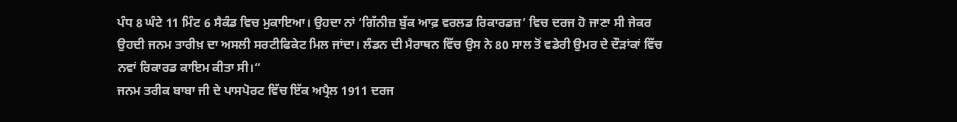ਪੰਧ 8 ਘੰਟੇ 11 ਮਿੰਟ 6 ਸੈਕੰਡ ਵਿਚ ਮੁਕਾਇਆ। ਉਹਦਾ ਨਾਂ ‘ਗਿੱਨੀਜ਼ ਬੁੱਕ ਆਫ਼ ਵਰਲਡ ਰਿਕਾਰਡਜ਼’ ਵਿਚ ਦਰਜ ਹੋ ਜਾਣਾ ਸੀ ਜੇਕਰ ਉਹਦੀ ਜਨਮ ਤਾਰੀਖ਼ ਦਾ ਅਸਲੀ ਸਰਟੀਫਿਕੇਟ ਮਿਲ ਜਾਂਦਾ। ਲੰਡਨ ਦੀ ਮੈਰਾਥਨ ਵਿੱਚ ਉਸ ਨੇ 80 ਸਾਲ ਤੋਂ ਵਡੇਰੀ ਉਮਰ ਦੇ ਦੌੜਾਂਕਾਂ ਵਿੱਚ ਨਵਾਂ ਰਿਕਾਰਡ ਕਾਇਮ ਕੀਤਾ ਸੀ।“
ਜਨਮ ਤਰੀਕ ਬਾਬਾ ਜੀ ਦੇ ਪਾਸਪੋਰਟ ਵਿੱਚ ਇੱਕ ਅਪ੍ਰੈਲ 1911 ਦਰਜ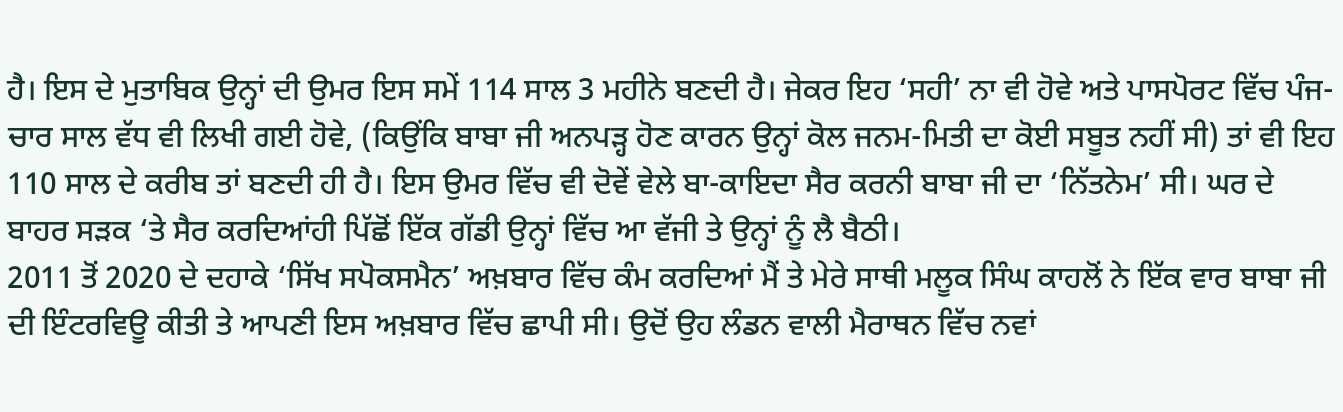ਹੈ। ਇਸ ਦੇ ਮੁਤਾਬਿਕ ਉਨ੍ਹਾਂ ਦੀ ਉਮਰ ਇਸ ਸਮੇਂ 114 ਸਾਲ 3 ਮਹੀਨੇ ਬਣਦੀ ਹੈ। ਜੇਕਰ ਇਹ ‘ਸਹੀ’ ਨਾ ਵੀ ਹੋਵੇ ਅਤੇ ਪਾਸਪੋਰਟ ਵਿੱਚ ਪੰਜ-ਚਾਰ ਸਾਲ ਵੱਧ ਵੀ ਲਿਖੀ ਗਈ ਹੋਵੇ, (ਕਿਉਂਕਿ ਬਾਬਾ ਜੀ ਅਨਪੜ੍ਹ ਹੋਣ ਕਾਰਨ ਉਨ੍ਹਾਂ ਕੋਲ ਜਨਮ-ਮਿਤੀ ਦਾ ਕੋਈ ਸਬੂਤ ਨਹੀਂ ਸੀ) ਤਾਂ ਵੀ ਇਹ 110 ਸਾਲ ਦੇ ਕਰੀਬ ਤਾਂ ਬਣਦੀ ਹੀ ਹੈ। ਇਸ ਉਮਰ ਵਿੱਚ ਵੀ ਦੋਵੇਂ ਵੇਲੇ ਬਾ-ਕਾਇਦਾ ਸੈਰ ਕਰਨੀ ਬਾਬਾ ਜੀ ਦਾ ‘ਨਿੱਤਨੇਮ’ ਸੀ। ਘਰ ਦੇ ਬਾਹਰ ਸੜਕ ‘ਤੇ ਸੈਰ ਕਰਦਿਆਂਹੀ ਪਿੱਛੋਂ ਇੱਕ ਗੱਡੀ ਉਨ੍ਹਾਂ ਵਿੱਚ ਆ ਵੱਜੀ ਤੇ ਉਨ੍ਹਾਂ ਨੂੰ ਲੈ ਬੈਠੀ।
2011 ਤੋਂ 2020 ਦੇ ਦਹਾਕੇ ‘ਸਿੱਖ ਸਪੋਕਸਮੈਨ’ ਅਖ਼ਬਾਰ ਵਿੱਚ ਕੰਮ ਕਰਦਿਆਂ ਮੈਂ ਤੇ ਮੇਰੇ ਸਾਥੀ ਮਲੂਕ ਸਿੰਘ ਕਾਹਲੋਂ ਨੇ ਇੱਕ ਵਾਰ ਬਾਬਾ ਜੀ ਦੀ ਇੰਟਰਵਿਊ ਕੀਤੀ ਤੇ ਆਪਣੀ ਇਸ ਅਖ਼ਬਾਰ ਵਿੱਚ ਛਾਪੀ ਸੀ। ਉਦੋਂ ਉਹ ਲੰਡਨ ਵਾਲੀ ਮੈਰਾਥਨ ਵਿੱਚ ਨਵਾਂ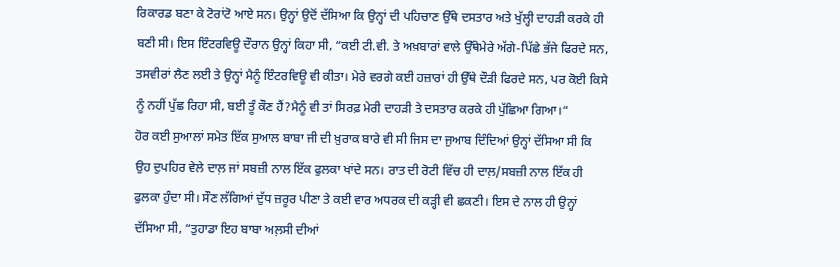ਰਿਕਾਰਡ ਬਣਾ ਕੇ ਟੋਰਾਂਟੋ ਆਏ ਸਨ। ਉਨ੍ਹਾਂ ਉਦੋਂ ਦੱਸਿਆ ਕਿ ਉਨ੍ਹਾਂ ਦੀ ਪਹਿਚਾਣ ਉੱਥੇ ਦਸਤਾਰ ਅਤੇ ਖੁੱਲ੍ਹੀ ਦਾਹੜੀ ਕਰਕੇ ਹੀ ਬਣੀ ਸੀ। ਇਸ ਇੰਟਰਵਿਊ ਦੌਰਾਨ ਉਨ੍ਹਾਂ ਕਿਹਾ ਸੀ, “ਕਈ ਟੀ.ਵੀ. ਤੇ ਅਖ਼ਬਾਰਾਂ ਵਾਲੇ ਉੱਥੇਮੇਰੇ ਅੱਗੇ-ਪਿੱਛੇ ਭੱਜੇ ਫਿਰਦੇ ਸਨ, ਤਸਵੀਰਾਂ ਲੈਣ ਲਈ ਤੇ ਉਨ੍ਹਾਂ ਮੈਨੂੰ ਇੰਟਰਵਿਊ ਵੀ ਕੀਤਾ। ਮੇਰੇ ਵਰਗੇ ਕਈ ਹਜ਼ਾਰਾਂ ਹੀ ਉੱਥੇ ਦੌੜੀ ਫਿਰਦੇ ਸਨ, ਪਰ ਕੋਈ ਕਿਸੇ ਨੂੰ ਨਹੀਂ ਪੁੱਛ ਰਿਹਾ ਸੀ, ਬਈ ਤੂੰ ਕੌਣ ਹੈਂ?ਮੈਨੂੰ ਵੀ ਤਾਂ ਸਿਰਫ਼ ਮੇਰੀ ਦਾਹੜੀ ਤੇ ਦਸਤਾਰ ਕਰਕੇ ਹੀ ਪੁੱਛਿਆ ਗਿਆ।“
ਹੋਰ ਕਈ ਸੁਆਲਾਂ ਸਮੇਤ ਇੱਕ ਸੁਆਲ ਬਾਬਾ ਜੀ ਦੀ ਖ਼ੁਰਾਕ ਬਾਰੇ ਵੀ ਸੀ ਜਿਸ ਦਾ ਜੁਆਬ ਦਿੰਦਿਆਂ ਉਨ੍ਹਾਂ ਦੱਸਿਆ ਸੀ ਕਿ ਉਹ ਦੁਪਹਿਰ ਵੇਲੇ ਦਾਲ਼ ਜਾਂ ਸਬਜ਼ੀ ਨਾਲ ਇੱਕ ਫੁਲਕਾ ਖਾਂਦੇ ਸਨ। ਰਾਤ ਦੀ ਰੋਟੀ ਵਿੱਚ ਹੀ ਦਾਲ਼/ਸਬਜ਼ੀ ਨਾਲ ਇੱਕ ਹੀ ਫੁਲਕਾ ਹੁੰਦਾ ਸੀ। ਸੌਣ ਲੱਗਿਆਂ ਦੁੱਧ ਜ਼ਰੂਰ ਪੀਣਾ ਤੇ ਕਈ ਵਾਰ ਅਧਰਕ ਦੀ ਕੜ੍ਹੀ ਵੀ ਛਕਣੀ। ਇਸ ਦੇ ਨਾਲ ਹੀ ਉਨ੍ਹਾਂ ਦੱਸਿਆ ਸੀ, “ਤੁਹਾਡਾ ਇਹ ਬਾਬਾ ਅਲ਼ਸੀ ਦੀਆਂ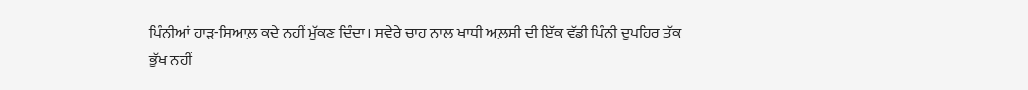ਪਿੰਨੀਆਂ ਹਾੜ-ਸਿਆਲ਼ ਕਦੇ ਨਹੀਂ ਮੁੱਕਣ ਦਿੰਦਾ। ਸਵੇਰੇ ਚਾਹ ਨਾਲ ਖਾਧੀ ਅਲ਼ਸੀ ਦੀ ਇੱਕ ਵੱਡੀ ਪਿੰਨੀ ਦੁਪਹਿਰ ਤੱਕ ਭੁੱਖ ਨਹੀਂ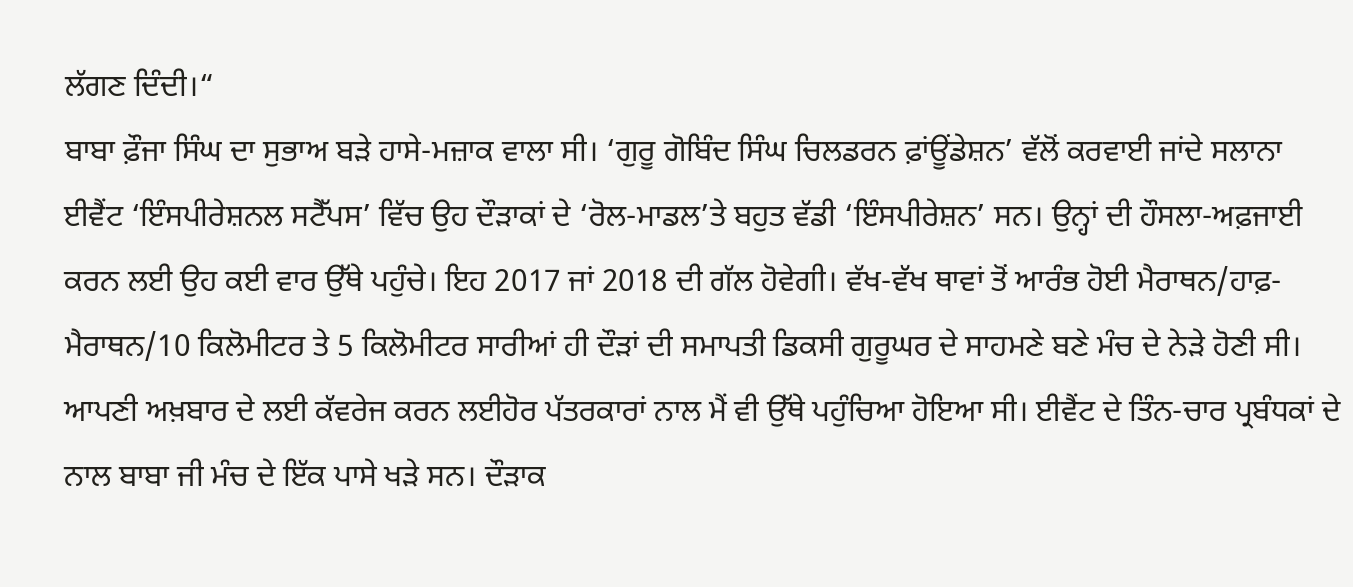ਲੱਗਣ ਦਿੰਦੀ।“
ਬਾਬਾ ਫ਼ੌਜਾ ਸਿੰਘ ਦਾ ਸੁਭਾਅ ਬੜੇ ਹਾਸੇ-ਮਜ਼ਾਕ ਵਾਲਾ ਸੀ। ‘ਗੁਰੂ ਗੋਬਿੰਦ ਸਿੰਘ ਚਿਲਡਰਨ ਫ਼ਾਂਊਂਡੇਸ਼ਨ’ ਵੱਲੋਂ ਕਰਵਾਈ ਜਾਂਦੇ ਸਲਾਨਾ ਈਵੈਂਟ ‘ਇੰਸਪੀਰੇਸ਼ਨਲ ਸਟੈੱਪਸ’ ਵਿੱਚ ਉਹ ਦੌੜਾਕਾਂ ਦੇ ‘ਰੋਲ-ਮਾਡਲ’ਤੇ ਬਹੁਤ ਵੱਡੀ ‘ਇੰਸਪੀਰੇਸ਼ਨ’ ਸਨ। ਉਨ੍ਹਾਂ ਦੀ ਹੌਸਲਾ-ਅਫ਼ਜਾਈ ਕਰਨ ਲਈ ਉਹ ਕਈ ਵਾਰ ਉੱਥੇ ਪਹੁੰਚੇ। ਇਹ 2017 ਜਾਂ 2018 ਦੀ ਗੱਲ ਹੋਵੇਗੀ। ਵੱਖ-ਵੱਖ ਥਾਵਾਂ ਤੋਂ ਆਰੰਭ ਹੋਈ ਮੈਰਾਥਨ/ਹਾਫ਼-ਮੈਰਾਥਨ/10 ਕਿਲੋਮੀਟਰ ਤੇ 5 ਕਿਲੋਮੀਟਰ ਸਾਰੀਆਂ ਹੀ ਦੌੜਾਂ ਦੀ ਸਮਾਪਤੀ ਡਿਕਸੀ ਗੁਰੂਘਰ ਦੇ ਸਾਹਮਣੇ ਬਣੇ ਮੰਚ ਦੇ ਨੇੜੇ ਹੋਣੀ ਸੀ।
ਆਪਣੀ ਅਖ਼ਬਾਰ ਦੇ ਲਈ ਕੱਵਰੇਜ ਕਰਨ ਲਈਹੋਰ ਪੱਤਰਕਾਰਾਂ ਨਾਲ ਮੈਂ ਵੀ ਉੱਥੇ ਪਹੁੰਚਿਆ ਹੋਇਆ ਸੀ। ਈਵੈਂਟ ਦੇ ਤਿੰਨ-ਚਾਰ ਪ੍ਰਬੰਧਕਾਂ ਦੇ ਨਾਲ ਬਾਬਾ ਜੀ ਮੰਚ ਦੇ ਇੱਕ ਪਾਸੇ ਖੜੇ ਸਨ। ਦੌੜਾਕ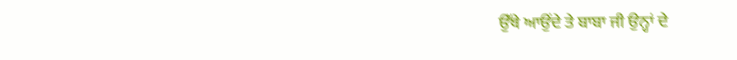ਉੱਥੇ ਆਉਂਦੇ ਤੇ ਬਾਬਾ ਜੀ ਉਨ੍ਹਾਂ ਦੇ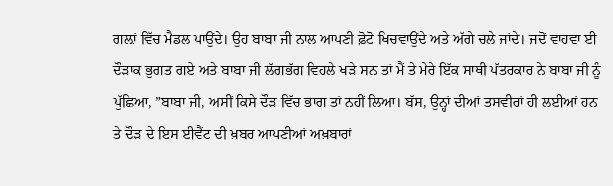ਗਲ਼ਾਂ ਵਿੱਚ ਮੈਡਲ ਪਾਉਂਦੇ। ਉਹ ਬਾਬਾ ਜੀ ਨਾਲ ਆਪਣੀ ਫ਼ੋਟੋ ਖਿਚਵਾਉਂਦੇ ਅਤੇ ਅੱਗੇ ਚਲੇ ਜਾਂਦੇ। ਜਦੋਂ ਵਾਹਵਾ ਈ ਦੌੜਾਕ ਭੁਗਤ ਗਏ ਅਤੇ ਬਾਬਾ ਜੀ ਲੱਗਭੱਗ ਵਿਹਲੇ ਖੜੇ ਸਨ ਤਾਂ ਮੈਂ ਤੇ ਮੇਰੇ ਇੱਕ ਸਾਥੀ ਪੱਤਰਕਾਰ ਨੇ ਬਾਬਾ ਜੀ ਨੂੰ ਪੁੱਛਿਆ, ”ਬਾਬਾ ਜੀ, ਅਸੀਂ ਕਿਸੇ ਦੌੜ ਵਿੱਚ ਭਾਗ ਤਾਂ ਨਹੀਂ ਲਿਆ। ਬੱਸ, ਉਨ੍ਹਾਂ ਦੀਆਂ ਤਸਵੀਰਾਂ ਹੀ ਲਈਆਂ ਹਨ ਤੇ ਦੌੜ ਦੇ ਇਸ ਈਵੈਂਟ ਦੀ ਖ਼ਬਰ ਆਪਣੀਆਂ ਅਖ਼ਬਾਰਾਂ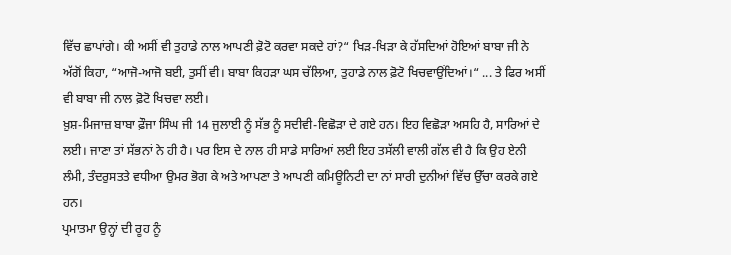ਵਿੱਚ ਛਾਪਾਂਗੇ। ਕੀ ਅਸੀਂ ਵੀ ਤੁਹਾਡੇ ਨਾਲ ਆਪਣੀ ਫ਼ੋਟੋ ਕਰਵਾ ਸਕਦੇ ਹਾਂ?“ ਖਿੜ-ਖਿੜਾ ਕੇ ਹੱਸਦਿਆਂ ਹੋਇਆਂ ਬਾਬਾ ਜੀ ਨੇ ਅੱਗੋਂ ਕਿਹਾ, “ਆਜੋ-ਆਜੋ ਬਈ, ਤੁਸੀਂ ਵੀ। ਬਾਬਾ ਕਿਹੜਾ ਘਸ ਚੱਲਿਆ, ਤੁਹਾਡੇ ਨਾਲ ਫ਼ੋਟੋ ਖਿਚਵਾਉਂਦਿਆਂ।“ ... ਤੇ ਫਿਰ ਅਸੀਂ ਵੀ ਬਾਬਾ ਜੀ ਨਾਲ ਫ਼ੋਟੋ ਖਿਚਵਾ ਲਈ।
ਖ਼ੁਸ਼-ਮਿਜਾਜ਼ ਬਾਬਾ ਫ਼ੌਜਾ ਸਿੰਘ ਜੀ 14 ਜੁਲਾਈ ਨੂੰ ਸੱਭ ਨੂੰ ਸਦੀਵੀ-ਵਿਛੋੜਾ ਦੇ ਗਏ ਹਨ। ਇਹ ਵਿਛੋੜਾ ਅਸਹਿ ਹੈ, ਸਾਰਿਆਂ ਦੇ ਲਈ। ਜਾਣਾ ਤਾਂ ਸੱਭਨਾਂ ਨੇ ਹੀ ਹੈ। ਪਰ ਇਸ ਦੇ ਨਾਲ ਹੀ ਸਾਡੇ ਸਾਰਿਆਂ ਲਈ ਇਹ ਤਸੱਲੀ ਵਾਲੀ ਗੱਲ ਵੀ ਹੈ ਕਿ ਉਹ ਏਨੀ ਲੰਮੀ, ਤੰਦਰੁਸਤਤੇ ਵਧੀਆ ਉਮਰ ਭੋਗ ਕੇ ਅਤੇ ਆਪਣਾ ਤੇ ਆਪਣੀ ਕਮਿਊਨਿਟੀ ਦਾ ਨਾਂ ਸਾਰੀ ਦੁਨੀਆਂ ਵਿੱਚ ਉੱਚਾ ਕਰਕੇ ਗਏ ਹਨ।
ਪ੍ਰਮਾਤਮਾ ਉਨ੍ਹਾਂ ਦੀ ਰੂਹ ਨੂੰ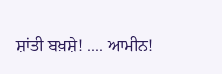ਸ਼ਾਂਤੀ ਬਖ਼ਸ਼ੇ! .... ਆਮੀਨ!